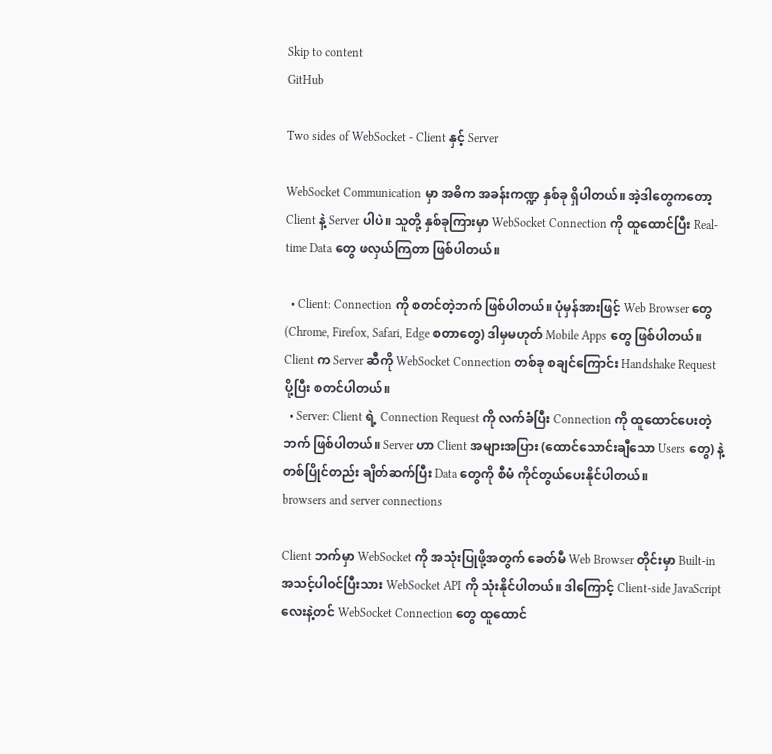Skip to content
GitHub

Two sides of WebSocket - Client နှင့် Server

WebSocket Communication မှာ အဓိက အခန်းကဏ္ဍ နှစ်ခု ရှိပါတယ်။ အဲ့ဒါတွေကတော့ Client နဲ့ Server ပါပဲ။ သူတို့ နှစ်ခုကြားမှာ WebSocket Connection ကို ထူထောင်ပြီး Real-time Data တွေ ဖလှယ်ကြတာ ဖြစ်ပါတယ်။

  • Client: Connection ကို စတင်တဲ့ဘက် ဖြစ်ပါတယ်။ ပုံမှန်အားဖြင့် Web Browser တွေ (Chrome, Firefox, Safari, Edge စတာတွေ) ဒါမှမဟုတ် Mobile Apps တွေ ဖြစ်ပါတယ်။ Client က Server ဆီကို WebSocket Connection တစ်ခု စချင်ကြောင်း Handshake Request ပို့ပြီး စတင်ပါတယ်။
  • Server: Client ရဲ့ Connection Request ကို လက်ခံပြီး Connection ကို ထူထောင်ပေးတဲ့ဘက် ဖြစ်ပါတယ်။ Server ဟာ Client အများအပြား (ထောင်သောင်းချီသော Users တွေ) နဲ့ တစ်ပြိုင်တည်း ချိတ်ဆက်ပြီး Data တွေကို စီမံ ကိုင်တွယ်ပေးနိုင်ပါတယ်။
browsers and server connections

Client ဘက်မှာ WebSocket ကို အသုံးပြုဖို့အတွက် ခေတ်မီ Web Browser တိုင်းမှာ Built-in အသင့်ပါဝင်ပြီးသား WebSocket API ကို သုံးနိုင်ပါတယ်။ ဒါကြောင့် Client-side JavaScript လေးနဲ့တင် WebSocket Connection တွေ ထူထောင်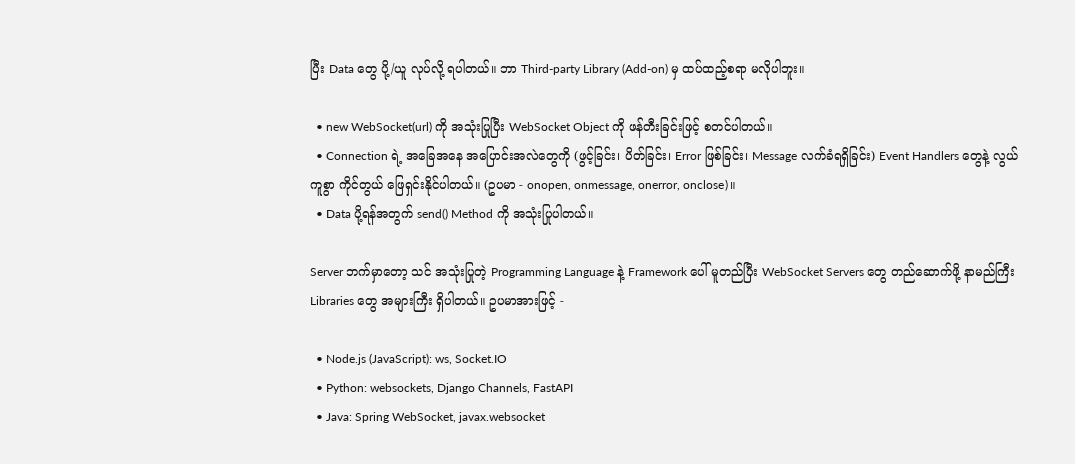ပြီး Data တွေ ပို့/ယူ လုပ်လို့ ရပါတယ်။ ဘာ Third-party Library (Add-on) မှ ထပ်ထည့်စရာ မလိုပါဘူး။

  • new WebSocket(url) ကို အသုံးပြုပြီး WebSocket Object ကို ဖန်တီးခြင်းဖြင့် စတင်ပါတယ်။
  • Connection ရဲ့ အခြေအနေ အပြောင်းအလဲတွေကို (ဖွင့်ခြင်း၊ ပိတ်ခြင်း၊ Error ဖြစ်ခြင်း၊ Message လက်ခံရရှိခြင်း) Event Handlers တွေနဲ့ လွယ်ကူစွာ ကိုင်တွယ် ဖြေရှင်းနိုင်ပါတယ်။ (ဥပမာ - onopen, onmessage, onerror, onclose)။
  • Data ပို့ရန်အတွက် send() Method ကို အသုံးပြုပါတယ်။

Server ဘက်မှာတော့ သင် အသုံးပြုတဲ့ Programming Language နဲ့ Framework ပေါ် မူတည်ပြီး WebSocket Servers တွေ တည်ဆောက်ဖို့ နာမည်ကြီး Libraries တွေ အများကြီး ရှိပါတယ်။ ဥပမာအားဖြင့် -

  • Node.js (JavaScript): ws, Socket.IO
  • Python: websockets, Django Channels, FastAPI
  • Java: Spring WebSocket, javax.websocket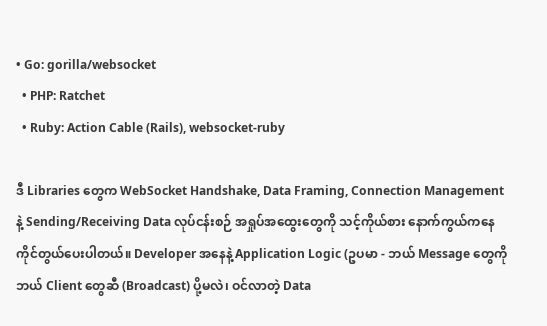• Go: gorilla/websocket
  • PHP: Ratchet
  • Ruby: Action Cable (Rails), websocket-ruby

ဒီ Libraries တွေက WebSocket Handshake, Data Framing, Connection Management နဲ့ Sending/Receiving Data လုပ်ငန်းစဉ် အရှုပ်အထွေးတွေကို သင့်ကိုယ်စား နောက်ကွယ်ကနေ ကိုင်တွယ်ပေးပါတယ်။ Developer အနေနဲ့ Application Logic (ဥပမာ - ဘယ် Message တွေကို ဘယ် Client တွေဆီ (Broadcast) ပို့မလဲ၊ ဝင်လာတဲ့ Data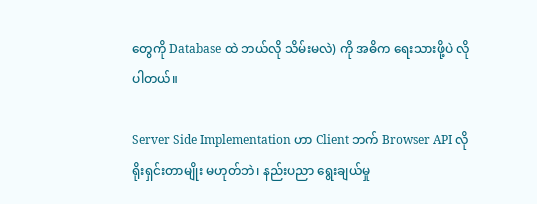တွေကို Database ထဲ ဘယ်လို သိမ်းမလဲ) ကို အဓိက ရေးသားဖို့ပဲ လိုပါတယ်။

Server Side Implementation ဟာ Client ဘက် Browser API လို ရိုးရှင်းတာမျိုး မဟုတ်ဘဲ၊ နည်းပညာ ရွေးချယ်မှု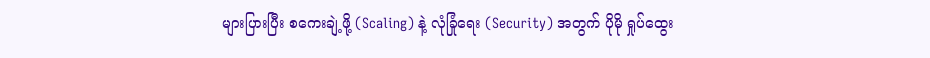များပြားပြီး စကေးချဲ့ဖို့ (Scaling) နဲ့ လုံခြုံရေး (Security) အတွက် ပိုမို ရှုပ်ထွေး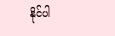နိုင်ပါ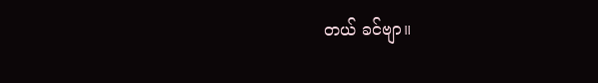တယ် ခင်ဗျာ။